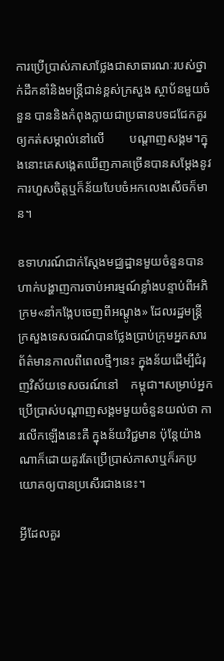ការប្រើប្រាស់ភាសាថ្លែងជាសាធារណៈរបស់ថ្នាក់ដឹកនាំនិងមន្ត្រីជាន់ខ្ពស់ក្រសួង ស្ថាប័នមួយចំនួន បាននិងកំពុងក្លាយជាប្រធានបទជជែកគួរឲ្យកត់សម្គាល់នៅលើ        បណ្តាញសង្គម។ក្នុងនោះគេសង្កេតឃើញភាគច្រើនបានសម្តែងនូវការហួសចិត្តឬក៏ន័យបែបចំអកលេងសើចក៏មាន។

ឧទាហរណ៍ជាក់ស្តែងមជ្ឈដ្ឋានមួយចំនួនបានហាក់បង្ហាញការចាប់អារម្មណ៍ខ្លាំងបន្ទាប់ពីអភិក្រម«នាំកង្កែបចេញពីអណ្តូង» ដែលរដ្ឋមន្ត្រីក្រសួងទេសចរណ៍បានថ្លែងប្រាប់ក្រុមអ្នកសារព័ត៌មានកាលពីពេលថ្មីៗនេះ ក្នុងន័យដើម្បីជំរុញវិស័យទេសចរណ៍នៅ    កម្ពុជា។សម្រាប់អ្នកប្រើប្រាស់បណ្តាញសង្គមមួយចំនួនយល់ថា ការលើកឡើងនេះគឺ ក្នុងន័យវិជ្ជមាន ប៉ុន្តែយ៉ាងណាក៏ដោយគួរតែប្រើប្រាស់ភាសាឬក៏រកប្រយោគឲ្យបានប្រសើរជាងនេះ។

អ្វីដែលគួរ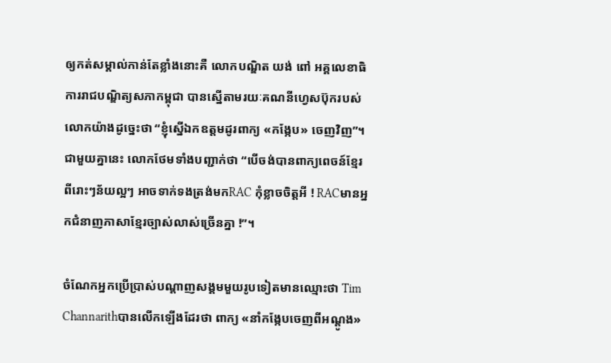ឲ្យកត់សម្គាល់កាន់តែខ្លាំងនោះគឺ លោកបណ្ឌិត យង់ ពៅ អគ្គលេខាធិការរាជបណ្ឌិត្យសភាកម្ពុជា បានស្នើតាមរយៈគណនីហ្វេសប៊ុករបស់លោកយ៉ាងដូច្នេះថា “ខ្ញុំស្នើឯកឧត្តមដូរពាក្យ «កង្កែប» ចេញវិញ”។ជាមួយគ្នានេះ លោកថែមទាំងបញ្ជាក់ថា “បើចង់បានពាក្យពេចន៍ខ្មែរពីរោះៗន័យល្អៗ អាចទាក់ទងត្រង់មកRAC កុំខ្លាចចិត្តអី ! RACមានអ្នកជំនាញភាសាខ្មែរច្បាស់លាស់ច្រើនគ្នា !”។

ចំណែកអ្នកប្រើប្រាស់បណ្តាញសង្គមមួយរូបទៀតមានឈ្មោះថា Tim Channarithបានលើកឡើងដែរថា ពាក្យ «នាំកង្កែបចេញពីអណ្ដូង»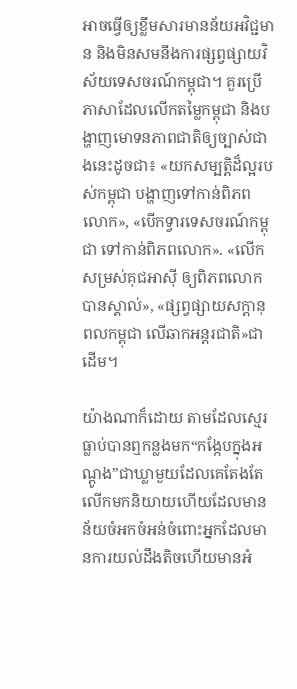អាចធ្វើឲ្យខ្លឹមសារមានន័យអវិជ្ជមាន និងមិនសមនឹងការផ្សព្វផ្សាយវិស័យទេសចរណ៍កម្ពុជា។ គួរប្រើភាសាដែលលើកតម្លៃកម្ពុជា និងបង្ហាញមោទនភាពជាតិឲ្យច្បាស់ជាងនេះដូចជា៖ «យកសម្បត្តិដ៏ល្អរបស់កម្ពុជា បង្ហាញទៅកាន់ពិភពលោក», «បើកទ្វារទេសចរណ៍កម្ពុជា ទៅកាន់ពិភពលោក». «លើកសម្រស់គុជអាស៊ី ឲ្យពិភពលោកបានស្គាល់», «ផ្សព្វផ្សាយសក្ដានុពលកម្ពុជា លើឆាកអន្តរជាតិ»ជាដើម។

យ៉ាងណាក៏ដោយ តាមដែលស្មេរធ្លាប់បានឮកន្លងមក“កង្កែបក្នុងអណ្តូង”ជាឃ្លាមួយដែលគេតែងតែលើកមកនិយាយហើយដែលមានន័យចំអកចំអន់ចំពោះអ្នកដែលមានការយល់ដឹងតិចហើយមានអំ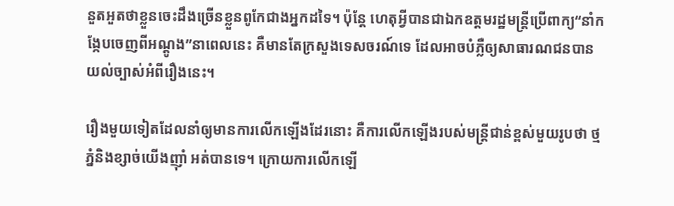នួតអួតថាខ្លួនចេះដឹងច្រើនខ្លួនពូកែជាងអ្នកដទៃ។ ប៉ុន្តែ ហេតុអ្វីបានជាឯកឧត្តមរដ្ឋមន្ត្រីប្រើពាក្យ“នាំកង្កែបចេញពីអណ្តូង”នាពេលនេះ គឺមានតែក្រសួងទេសចរណ៍ទេ ដែលអាចបំភ្លឺឲ្យសាធារណជនបានយល់ច្បាស់អំពីរឿងនេះ។

រឿងមួយទៀតដែលនាំឲ្យមានការលើកឡើងដែរនោះ គឺការលើកឡើងរបស់មន្ត្រីជាន់ខ្ពស់មួយរូបថា ថ្មភ្នំនិងខ្សាច់យើងញ៉ាំ អត់បានទេ។ ក្រោយការលើកឡើ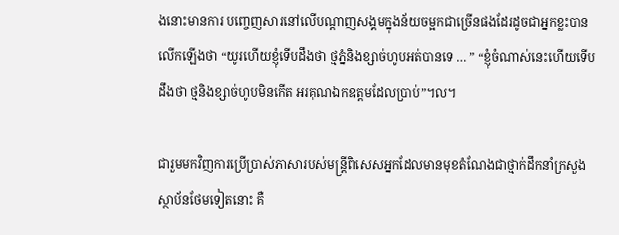ងនោះមានការ បញ្ចេញសារនៅលើបណ្តាញសង្គមក្នុងន័យចម្អកជាច្រើនផងដែរដូចជាអ្នកខ្លះបានលើកឡើងថា “យូរហើយខ្ញុំទើបដឹងថា ថ្មភ្នំនិងខ្សាច់ហូបអត់បានទេ … ” “ខ្ញុំចំណាស់នេះហើយទើបដឹងថា ថ្មនិងខ្សាច់ហូបមិនកើត អរគុណឯកឧត្តមដែលប្រាប់”។ល។

ជារួមមកវិញការប្រើប្រាស់ភាសារបស់មន្ត្រីពិសេសអ្នកដែលមានមុខតំណែងជាថ្មាក់ដឹកនាំក្រសួងស្ថាប័នថែមទៀតនោះ គឺ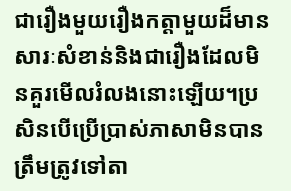ជារឿងមួយរឿងកត្តាមួយដ៏មានសារៈសំខាន់និងជារឿងដែលមិនគួរមើលរំលងនោះឡើយ។ប្រសិនបើប្រើប្រាស់ភាសាមិនបានត្រឹមត្រូវទៅតា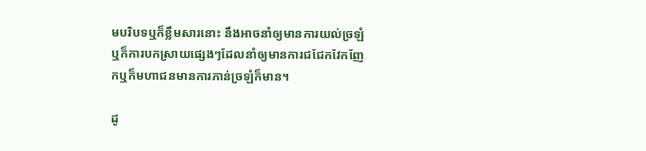មបរិបទឬក៏ខ្លឹមសារនោះ នឹងអាចនាំឲ្យមានការយល់ច្រឡំ ឬក៏ការបកស្រាយផ្សេងៗដែលនាំឲ្យមានការជជែកវែកញែកឬក៏មហាជនមានការភាន់ច្រឡំក៏មាន។

ដូ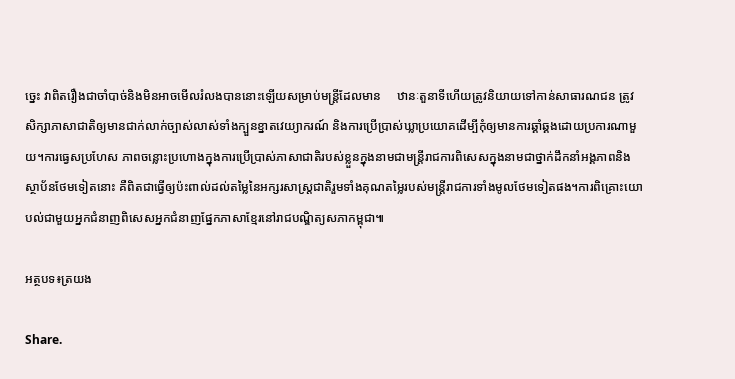ច្នេះ វាពិតរឿងជាចាំបាច់និងមិនអាចមើលរំលងបាននោះឡើយសម្រាប់មន្ត្រីដែលមាន     ឋានៈតួនាទីហើយត្រូវនិយាយទៅកាន់សាធារណជន ត្រូវសិក្សាភាសាជាតិឲ្យមានជាក់លាក់ច្បាស់លាស់ទាំងក្បួនខ្នាតវេយ្យាករណ៍ និងការប្រើប្រាស់ឃ្លាប្រយោគដើម្បីកុំឲ្យមានការឆ្គាំឆ្គងដោយប្រការណាមួយ។ការធ្វេសប្រហែស ភាពចន្លោះប្រហោងក្នុងការប្រើប្រាស់ភាសាជាតិរបស់ខ្លួនក្នុងនាមជាមន្ត្រីរាជការពិសេសក្នុងនាមជាថ្នាក់ដឹកនាំអង្គភាពនិងស្ថាប័នថែមទៀតនោះ គឺពិតជាធ្វើឲ្យប៉ះពាល់ដល់តម្លៃនៃអក្សរសាស្ត្រជាតិរួមទាំងគុណតម្លៃរបស់មន្ត្រីរាជការទាំងមូលថែមទៀតផង។ការពិគ្រោះយោបល់ជាមួយអ្នកជំនាញពិសេសអ្នកជំនាញផ្នែកភាសាខ្មែរនៅរាជបណ្ឌិត្យសភាកម្ពុជា៕

អត្ថបទ៖ត្រយង

Share.